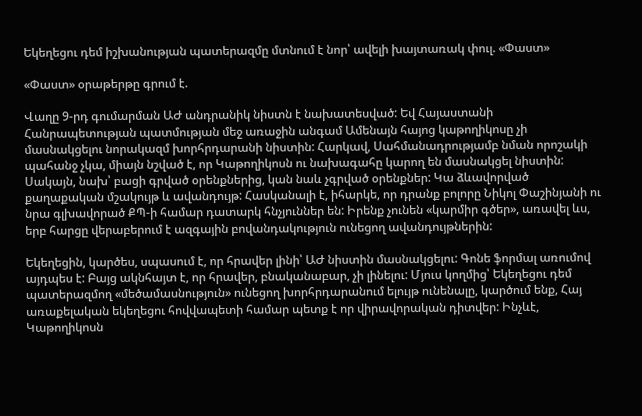Եկեղեցու դեմ իշխանության պատերազմը մտնում է նոր՝ ավելի խայտառակ փուլ. «Փաստ»

«Փաստ» օրաթերթը գրում է.

Վաղը 9-րդ գումարման ԱԺ անդրանիկ նիստն է նախատեսված: Եվ Հայաստանի Հանրապետության պատմության մեջ առաջին անգամ Ամենայն հայոց կաթողիկոսը չի մասնակցելու նորակազմ խորհրդարանի նիստին: Հարկավ, Սահմանադրությամբ նման որոշակի պահանջ չկա, միայն նշված է, որ Կաթողիկոսն ու նախագահը կարող են մասնակցել նիստին: Սակայն, նախ՝ բացի գրված օրենքներից, կան նաև չգրված օրենքներ: Կա ձևավորված քաղաքական մշակույթ և ավանդույթ: Հասկանալի է, իհարկե, որ դրանք բոլորը Նիկոլ Փաշինյանի ու նրա գլխավորած ՔՊ-ի համար դատարկ հնչյուններ են: Իրենք չունեն «կարմիր գծեր», առավել ևս, երբ հարցը վերաբերում է ազգային բովանդակություն ունեցող ավանդույթներին:

Եկեղեցին, կարծես, սպասում է, որ հրավեր լինի՝ ԱԺ նիստին մասնակցելու: Գոնե ֆորմալ առումով այդպես է: Բայց ակնհայտ է, որ հրավեր, բնականաբար, չի լինելու: Մյուս կողմից՝ Եկեղեցու դեմ պատերազմող «մեծամասնություն» ունեցող խորհրդարանում ելույթ ունենալը, կարծում ենք, Հայ առաքելական եկեղեցու հովվապետի համար պետք է որ վիրավորական դիտվեր: Ինչևէ, Կաթողիկոսն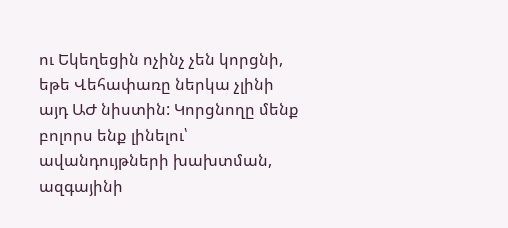ու Եկեղեցին ոչինչ չեն կորցնի, եթե Վեհափառը ներկա չլինի այդ ԱԺ նիստին: Կորցնողը մենք բոլորս ենք լինելու՝ ավանդույթների խախտման, ազգայինի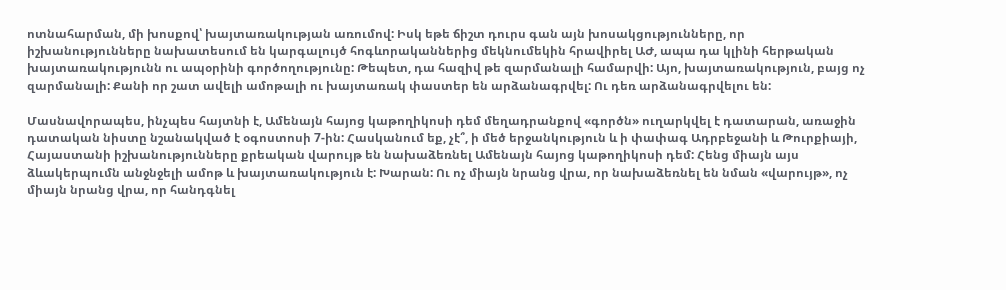ոտնահարման, մի խոսքով՝ խայտառակության առումով: Իսկ եթե ճիշտ դուրս գան այն խոսակցությունները, որ իշխանությունները նախատեսում են կարգալույծ հոգևորականներից մեկնումեկին հրավիրել ԱԺ, ապա դա կլինի հերթական խայտառակությունն ու ապօրինի գործողությունը: Թեպետ, դա հազիվ թե զարմանալի համարվի: Այո, խայտառակություն, բայց ոչ զարմանալի: Քանի որ շատ ավելի ամոթալի ու խայտառակ փաստեր են արձանագրվել: Ու դեռ արձանագրվելու են:

Մասնավորապես, ինչպես հայտնի է, Ամենայն հայոց կաթողիկոսի դեմ մեղադրանքով «գործն» ուղարկվել է դատարան, առաջին դատական նիստը նշանակված է օգոստոսի 7-ին: Հասկանում եք, չէ՞, ի մեծ երջանկություն և ի փափագ Ադրբեջանի և Թուրքիայի, Հայաստանի իշխանությունները քրեական վարույթ են նախաձեռնել Ամենայն հայոց կաթողիկոսի դեմ: Հենց միայն այս ձևակերպումն անջնջելի ամոթ և խայտառակություն է: Խարան: Ու ոչ միայն նրանց վրա, որ նախաձեռնել են նման «վարույթ», ոչ միայն նրանց վրա, որ հանդգնել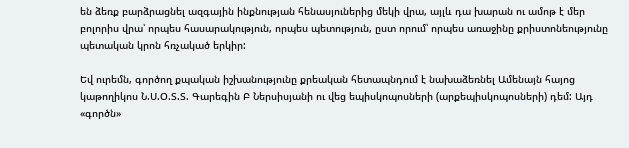են ձեռք բարձրացնել ազգային ինքնության հենասյուներից մեկի վրա, այլև դա խարան ու ամոթ է մեր բոլորիս վրա՝ որպես հասարակություն, որպես պետություն, ըստ որում՝ որպես առաջինը քրիստոնեությունը պետական կրոն հռչակած երկիր:

Եվ ուրեմն, գործող քպական իշխանությունը քրեական հետապնդում է նախաձեռնել Ամենայն հայոց կաթողիկոս Ն.Ս.Օ.Տ.Տ. Գարեգին Բ Ներսիսյանի ու վեց եպիսկոպոսների (արքեպիսկոպոսների) դեմ: Այդ «գործն»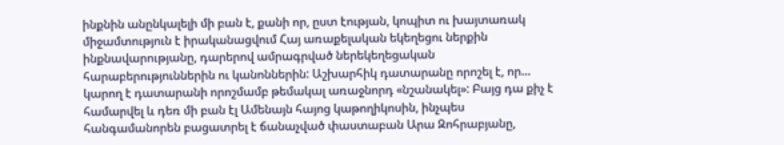ինքնին անընկալելի մի բան է, քանի որ, ըստ էության, կոպիտ ու խայտառակ միջամտություն է իրականացվում Հայ առաքելական եկեղեցու ներքին ինքնավարությանը, դարերով ամրագրված ներեկեղեցական հարաբերություններին ու կանոններին: Աշխարհիկ դատարանը որոշել է, որ… կարող է դատարանի որոշմամբ թեմակալ առաջնորդ «նշանակել»: Բայց դա քիչ է համարվել և դեռ մի բան էլ Ամենայն հայոց կաթողիկոսին, ինչպես հանգամանորեն բացատրել է ճանաչված փաստաբան Արա Զոհրաբյանը,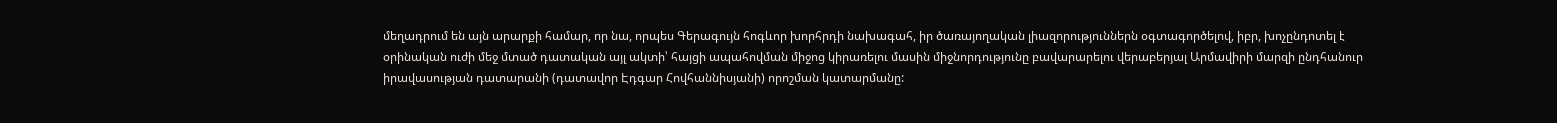մեղադրում են այն արարքի համար, որ նա, որպես Գերագույն հոգևոր խորհրդի նախագահ, իր ծառայողական լիազորություններն օգտագործելով, իբր, խոչընդոտել է օրինական ուժի մեջ մտած դատական այլ ակտի՝ հայցի ապահովման միջոց կիրառելու մասին միջնորդությունը բավարարելու վերաբերյալ Արմավիրի մարզի ընդհանուր իրավասության դատարանի (դատավոր Էդգար Հովհաննիսյանի) որոշման կատարմանը: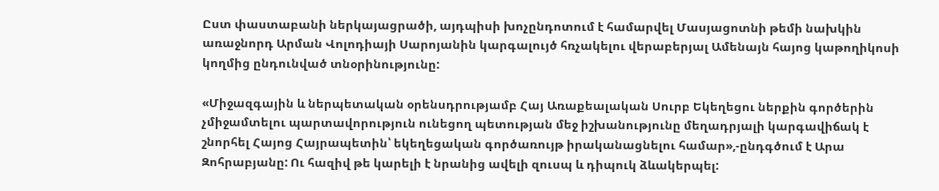Ըստ փաստաբանի ներկայացրածի, այդպիսի խոչընդոտում է համարվել Մասյացոտնի թեմի նախկին առաջնորդ Արման Վոլոդիայի Սարոյանին կարգալույծ հռչակելու վերաբերյալ Ամենայն հայոց կաթողիկոսի կողմից ընդունված տնօրինությունը:

«Միջազգային և ներպետական օրենսդրությամբ Հայ Առաքեալական Սուրբ Եկեղեցու ներքին գործերին չմիջամտելու պարտավորություն ունեցող պետության մեջ իշխանությունը մեղադրյալի կարգավիճակ է շնորհել Հայոց Հայրապետին՝ եկեղեցական գործառույթ իրականացնելու համար»,-ընդգծում է Արա Զոհրաբյանը: Ու հազիվ թե կարելի է նրանից ավելի զուսպ և դիպուկ ձևակերպել: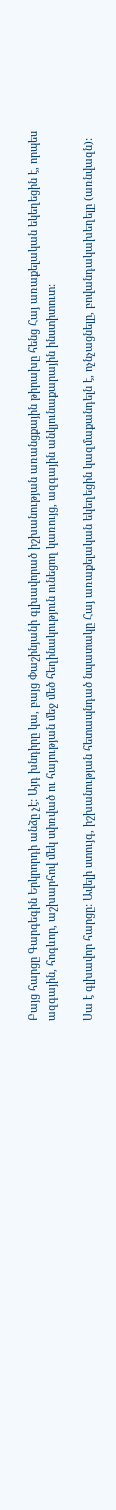Բայց հարցը Գարգեգին Երկրորդի անձը չէ: Այդ խնդիրը կա, բայց Փաշինյանի գլխավորած իշխանության առանցքային թիրախը հենց Հայ առաքելական եկեղեցին է, որպես ազգային, հոգևոր, աշխարհով մեկ սփռված ու հայության մեջ մեծ հեղինակություն ունեցող կառույց, ազգային անկյունաքարային ինստիտուտ:

Սա է գլխավոր հարցը: Ավելի ստույգ, իշխանության հետապնդած նպատակը Հայ առաքելական եկեղեցին կազմաքանդելն է, ոչնչացնելը, բովանդակախեղելը (առնվազն):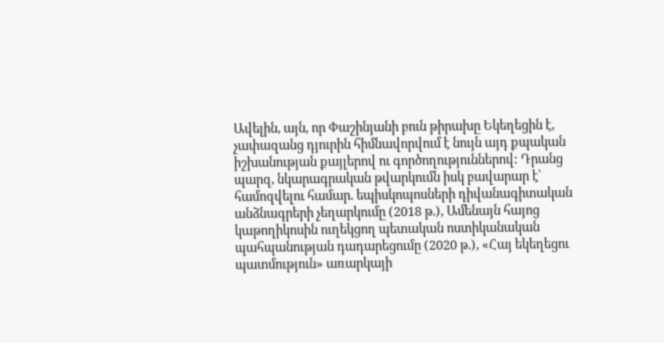Ավելին, այն, որ Փաշինյանի բուն թիրախը Եկեղեցին է, չափազանց դյուրին հիմնավորվում է նույն այդ քպական իշխանության քայլերով ու գործողություններով: Դրանց պարզ, նկարագրական թվարկումն իսկ բավարար է՝ համոզվելու համար. եպիսկոպոսների դիվանագիտական անձնագրերի չեղարկումը (2018 թ.), Ամենայն հայոց կաթողիկոսին ուղեկցող պետական ոստիկանական պահպանության դադարեցումը (2020 թ.), «Հայ եկեղեցու պատմություն» առարկայի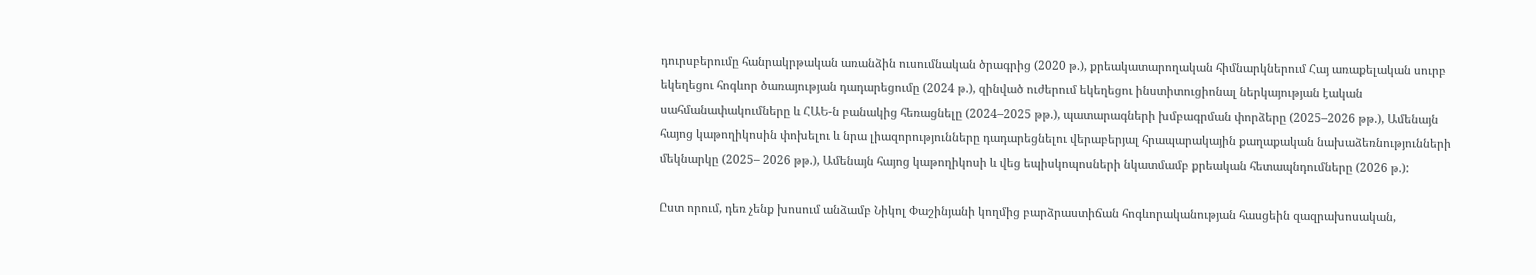դուրսբերումը հանրակրթական առանձին ուսումնական ծրագրից (2020 թ.), քրեակատարողական հիմնարկներում Հայ առաքելական սուրբ եկեղեցու հոգևոր ծառայության դադարեցումը (2024 թ.), զինված ուժերում եկեղեցու ինստիտուցիոնալ ներկայության էական սահմանափակումները և ՀԱԵ-ն բանակից հեռացնելը (2024–2025 թթ.), պատարագների խմբագրման փորձերը (2025–2026 թթ.), Ամենայն հայոց կաթողիկոսին փոխելու և նրա լիազորությունները դադարեցնելու վերաբերյալ հրապարակային քաղաքական նախաձեռնությունների մեկնարկը (2025– 2026 թթ.), Ամենայն հայոց կաթողիկոսի և վեց եպիսկոպոսների նկատմամբ քրեական հետապնդումները (2026 թ.):

Ըստ որում, դեռ չենք խոսում անձամբ Նիկոլ Փաշինյանի կողմից բարձրաստիճան հոգևորականության հասցեին զազրախոսական,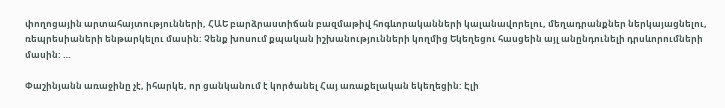փողոցային արտահայտությունների, ՀԱԵ բարձրաստիճան բազմաթիվ հոգևորականների կալանավորելու, մեղադրանքներ ներկայացնելու, ռեպրեսիաների ենթարկելու մասին: Չենք խոսում քպական իշխանությունների կողմից Եկեղեցու հասցեին այլ անընդունելի դրսևորումների մասին: …

Փաշինյանն առաջինը չէ, իհարկե, որ ցանկանում է կործանել Հայ առաքելական եկեղեցին: Էլի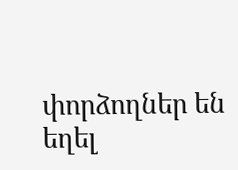փորձողներ են եղել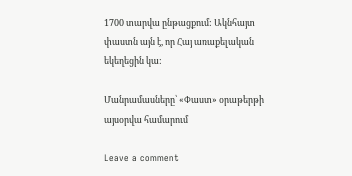1700 տարվա ընթացքում: Ակնհայտ փաստն այն է, որ Հայ առաքելական եկեղեցին կա:

Մանրամասները՝ «Փաստ» օրաթերթի այսօրվա համարում

Leave a comment